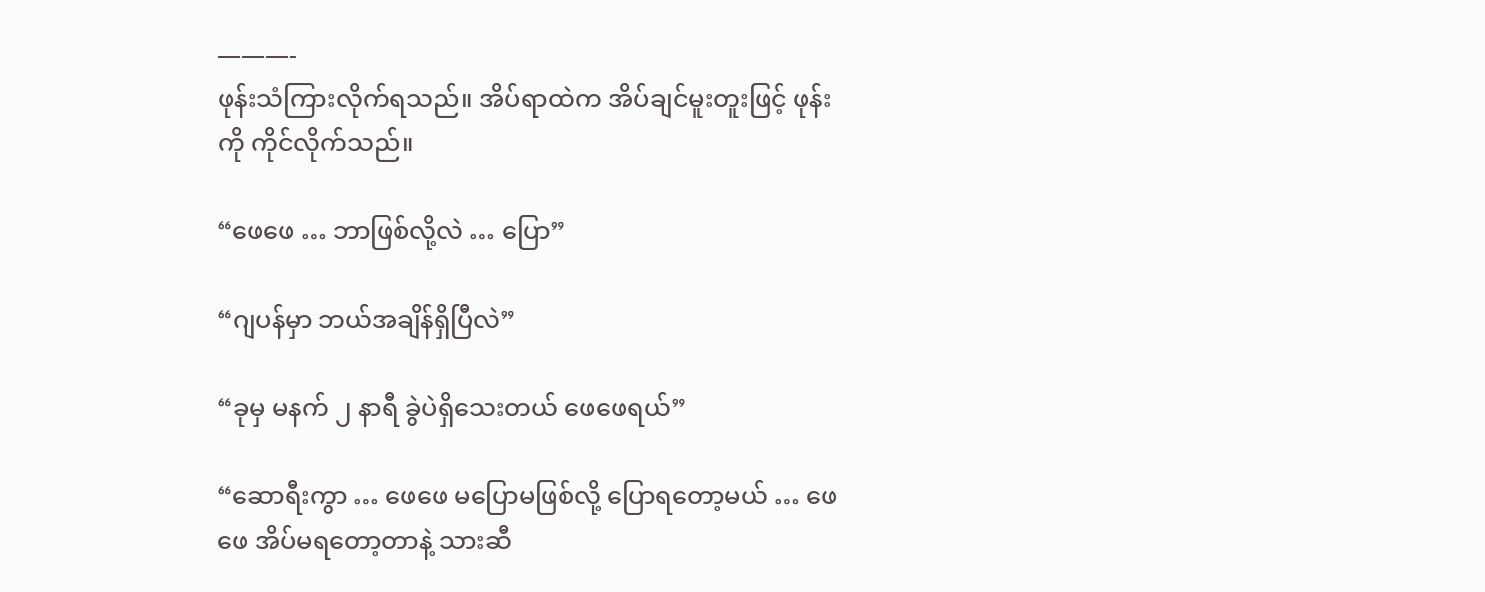———-
ဖုန်းသံကြားလိုက်ရသည်။ အိပ်ရာထဲက အိပ်ချင်မူးတူးဖြင့် ဖုန်းကို ကိုင်လိုက်သည်။

“ဖေဖေ … ဘာဖြစ်လို့လဲ … ပြော”

“ဂျပန်မှာ ဘယ်အချိန်ရှိပြီလဲ”

“ခုမှ မနက် ၂ နာရီ ခွဲပဲရှိသေးတယ် ဖေဖေရယ်”

“ဆောရီးကွာ … ဖေဖေ မပြောမဖြစ်လို့ ပြောရတော့မယ် … ဖေဖေ အိပ်မရတော့တာနဲ့ သားဆီ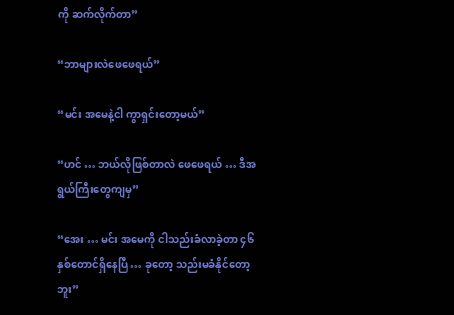ကို ဆက်လိုက်တာ”

“ဘာများလဲဖေဖေရယ်”

“မင်း အမေနဲ့ငါ ကွာရှင်းတော့မယ်”

“ဟင် … ဘယ်လိုဖြစ်တာလဲ ဖေဖေရယ် … ဒီအရွယ်ကြီးတွေကျမှ”

“အေး … မင်း အမေကို ငါသည်းခံလာခဲ့တာ ၄၆ နှစ်တောင်ရှိနေပြီ … ခုတော့ သည်းမခံနိုင်တော့ဘူး”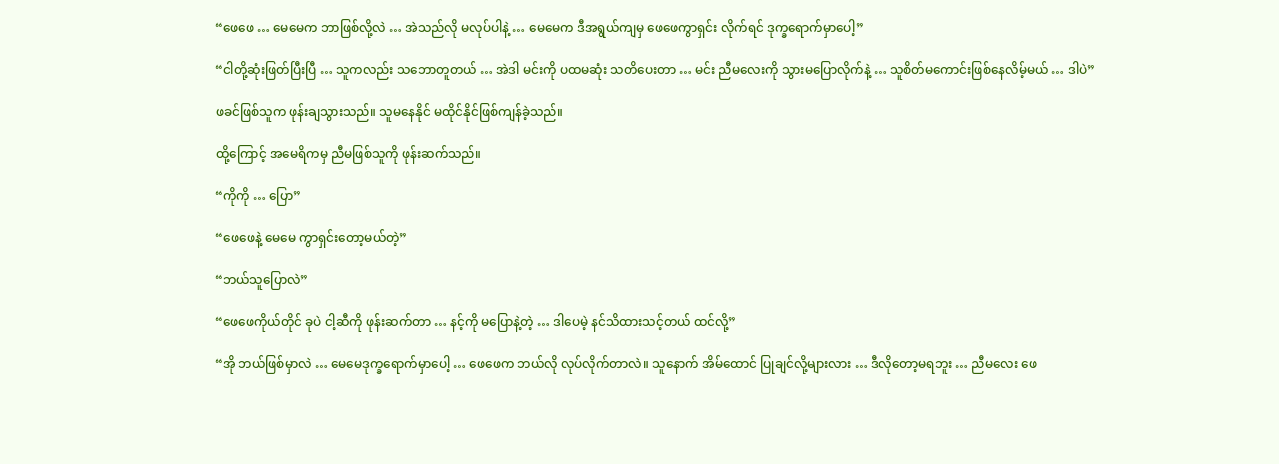“ဖေဖေ … မေမေက ဘာဖြစ်လို့လဲ … အဲသည်လို မလုပ်ပါနဲ့ … မေမေက ဒီအရွယ်ကျမှ ဖေဖေကွာရှင်း လိုက်ရင် ဒုက္ခရောက်မှာပေါ့”

“ငါတို့ဆုံးဖြတ်ပြီးပြီ … သူကလည်း သဘောတူတယ် … အဲဒါ မင်းကို ပထမဆုံး သတိပေးတာ … မင်း ညီမလေးကို သွားမပြောလိုက်နဲ့ … သူစိတ်မကောင်းဖြစ်နေလိမ့်မယ် … ဒါပဲ”

ဖခင်ဖြစ်သူက ဖုန်းချသွားသည်။ သူမနေနိုင် မထိုင်နိုင်ဖြစ်ကျန်ခဲ့သည်။

ထို့ကြောင့် အမေရိကမှ ညီမဖြစ်သူကို ဖုန်းဆက်သည်။

“ကိုကို … ပြော”

“ဖေဖေနဲ့ မေမေ ကွာရှင်းတော့မယ်တဲ့”

“ဘယ်သူပြောလဲ”

“ဖေဖေကိုယ်တိုင် ခုပဲ ငါ့ဆီကို ဖုန်းဆက်တာ … နင့်ကို မပြောနဲ့တဲ့ … ဒါပေမဲ့ နင်သိထားသင့်တယ် ထင်လို့”

“အို ဘယ်ဖြစ်မှာလဲ … မေမေဒုက္ခရောက်မှာပေါ့ … ဖေဖေက ဘယ်လို လုပ်လိုက်တာလဲ။ သူနောက် အိမ်ထောင် ပြုချင်လို့များလား … ဒီလိုတော့မရဘူး … ညီမလေး ဖေ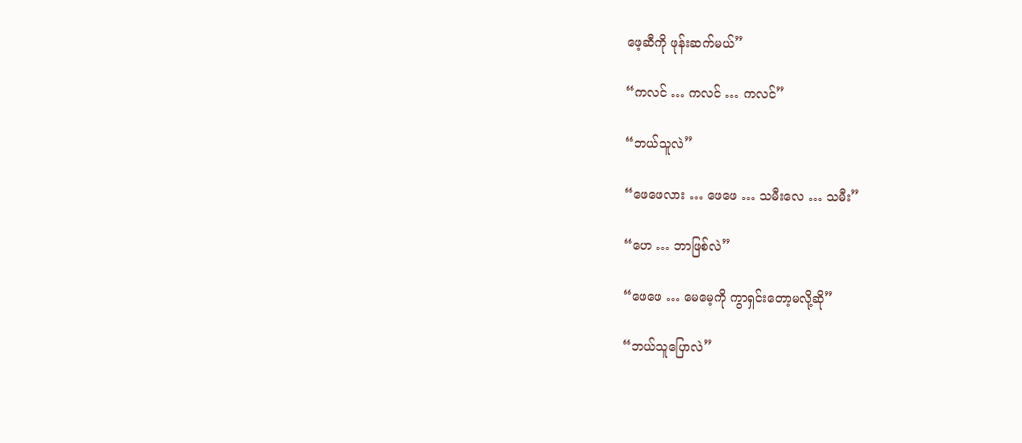ဖေ့ဆီကို ဖုန်းဆက်မယ်”

“ကလင် … ကလင် … ကလင်”

“ဘယ်သူလဲ”

“ဖေဖေလား … ဖေဖေ … သမီးလေ … သမီး”

“ဟေ … ဘာဖြစ်လဲ”

“ဖေဖေ … မေမေ့ကို ကွာရှင်းတော့မလို့ဆို”

“ဘယ်သူပြောလဲ”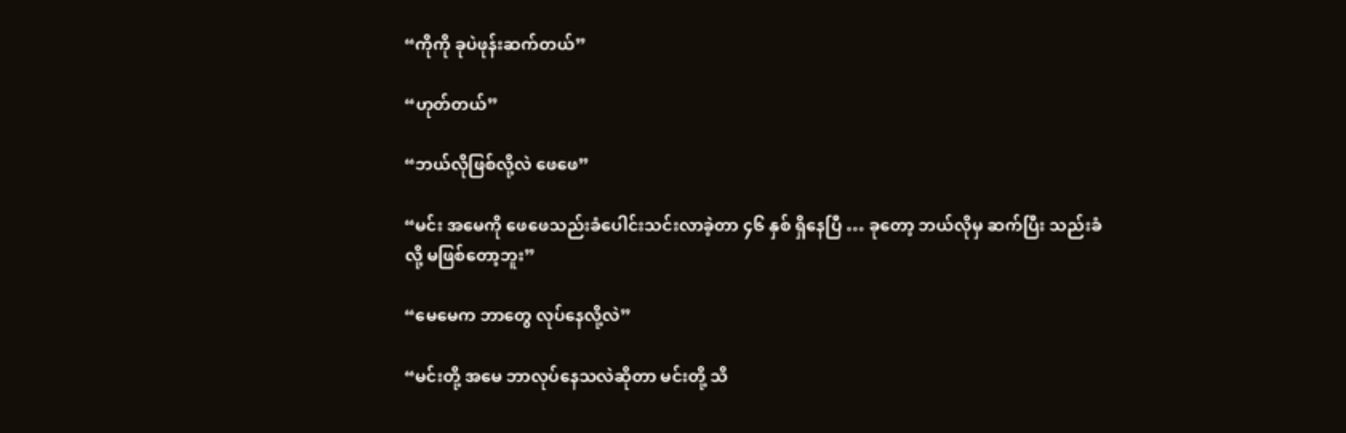“ကိုကို ခုပဲဖုန်းဆက်တယ်”

“ဟုတ်တယ်”

“ဘယ်လိုဖြစ်လို့လဲ ဖေဖေ”

“မင်း အမေကို ဖေဖေသည်းခံပေါင်းသင်းလာခဲ့တာ ၄၆ နှစ် ရှိနေပြီ … ခုတော့ ဘယ်လိုမှ ဆက်ပြီး သည်းခံလို့ မဖြစ်တော့ဘူး”

“မေမေက ဘာတွေ လုပ်နေလို့လဲ”

“မင်းတို့ အမေ ဘာလုပ်နေသလဲဆိုတာ မင်းတို့ သိ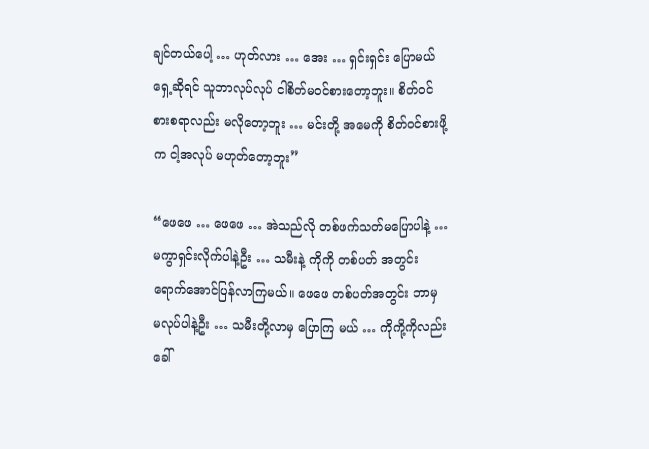ချင်တယ်ပေါ့ … ဟုတ်လား … အေး … ရှင်းရှင်း ပြောမယ် ရှေ့ဆိုရင် သူဘာလုပ်လုပ် ငါစိတ်မဝင်စားတော့ဘူး။ စိတ်ဝင်စားစရာလည်း မလိုတော့ဘူး … မင်းတို့ အမေကို စိတ်ဝင်စားဖို့က ငါ့အလုပ် မဟုတ်တော့ဘူး”

“ဖေဖေ … ဖေဖေ … အဲသည်လို တစ်ဖက်သတ်မပြောပါနဲ့ … မကွာရှင်းလိုက်ပါနဲ့ဦး … သမီးနဲ့ ကိုကို တစ်ပတ် အတွင်း ရောက်အောင်ပြန်လာကြမယ်။ ဖေဖေ တစ်ပတ်အတွင်း ဘာမှ မလုပ်ပါနဲ့ဦး … သမီးတို့လာမှ ပြောကြ မယ် … ကိုကို့ကိုလည်း ခေါ်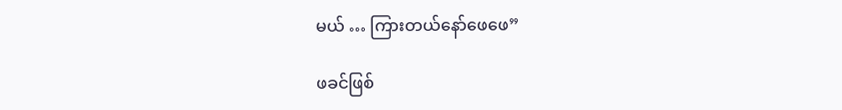မယ် … ကြားတယ်နော်ဖေဖေ”

ဖခင်ဖြစ်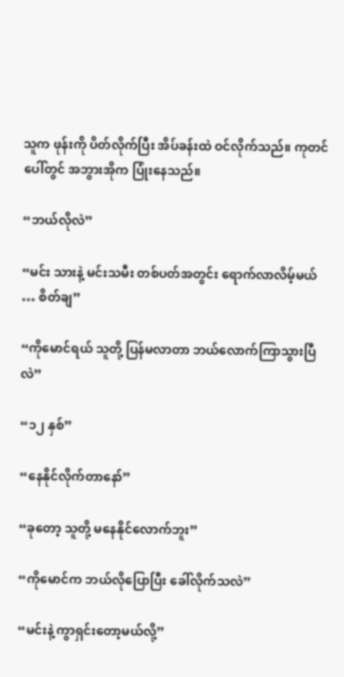သူက ဖုန်းကို ပိတ်လိုက်ပြီး အိပ်ခန်းထဲ ဝင်လိုက်သည်။ ကုတင်ပေါ်တွင် အဘွားအိုက ပြုံးနေသည်။

“ဘယ်လိုလဲ”

“မင်း သားနဲ့ မင်းသမီး တစ်ပတ်အတွင်း ရောက်လာလိမ့်မယ် … စိတ်ချ”

“ကိုမောင်ရယ် သူတို့ ပြန်မလာတာ ဘယ်လောက်ကြာသွားပြီလဲ”

“၁၂ နှစ်”

“နေနိုင်လိုက်တာနော်”

“ခုတော့ သူတို့ မနေနိုင်လောက်ဘူး”

“ကိုမောင်က ဘယ်လိုပြောပြီး ခေါ်လိုက်သလဲ”

“မင်းနဲ့ ကွာရှင်းတော့မယ်လို့”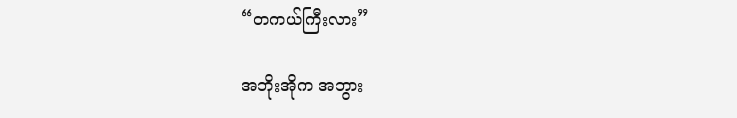“တကယ်ကြီးလား”

အဘိုးအိုက အဘွား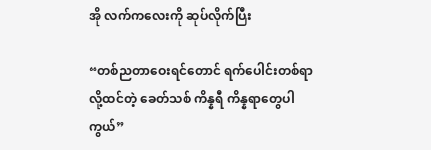အို လက်ကလေးကို ဆုပ်လိုက်ပြီး

“တစ်ညတာဝေးရင်တောင် ရက်ပေါင်းတစ်ရာလို့ထင်တဲ့ ခေတ်သစ် ကိန္နရီ ကိန္နရာတွေပါကွယ်”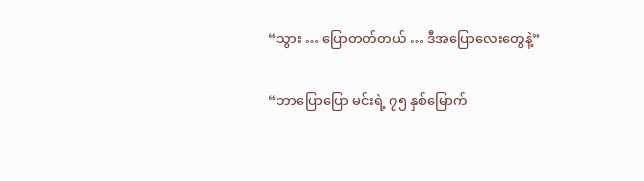“သွား … ပြောတတ်တယ် … ဒီအပြောလေးတွေနဲ့”

“ဘာပြောပြော မင်းရဲ့ ၇၅ နှစ်မြောက်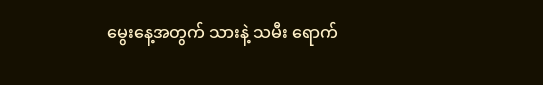မွေးနေ့အတွက် သားနဲ့ သမီး ရောက်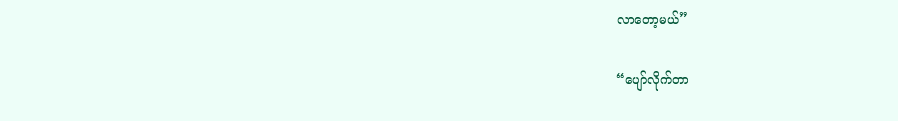လာတော့မယ်”

“ပျော်လိုက်တာ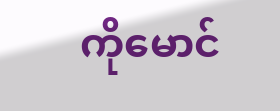ကိုမောင်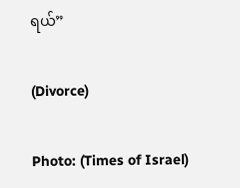ရယ်”

(Divorce)

Photo: (Times of Israel)